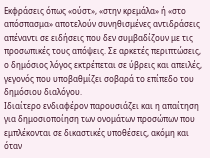Εκφράσεις όπως «ούστ», «στην κρεμάλα» ή «στο απόσπασμα» αποτελούν συνηθισμένες αντιδράσεις απέναντι σε ειδήσεις που δεν συμβαδίζουν με τις προσωπικές τους απόψεις. Σε αρκετές περιπτώσεις, ο δημόσιος λόγος εκτρέπεται σε ύβρεις και απειλές, γεγονός που υποβαθμίζει σοβαρά το επίπεδο του δημόσιου διαλόγου.
Ιδιαίτερο ενδιαφέρον παρουσιάζει και η απαίτηση για δημοσιοποίηση των ονομάτων προσώπων που εμπλέκονται σε δικαστικές υποθέσεις, ακόμη και όταν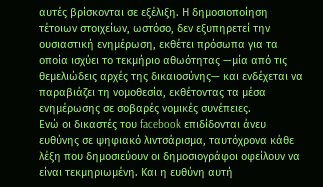αυτές βρίσκονται σε εξέλιξη. Η δημοσιοποίηση τέτοιων στοιχείων, ωστόσο, δεν εξυπηρετεί την ουσιαστική ενημέρωση, εκθέτει πρόσωπα για τα οποία ισχύει το τεκμήριο αθωότητας —μία από τις θεμελιώδεις αρχές της δικαιοσύνης— και ενδέχεται να παραβιάζει τη νομοθεσία, εκθέτοντας τα μέσα ενημέρωσης σε σοβαρές νομικές συνέπειες.
Ενώ οι δικαστές του facebook επιδίδονται άνευ ευθύνης σε ψηφιακό λιντσάρισμα, ταυτόχρονα κάθε λέξη που δημοσιεύουν οι δημοσιογράφοι οφείλουν να είναι τεκμηριωμένη. Και η ευθύνη αυτή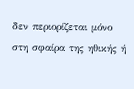δεν περιορίζεται μόνο στη σφαίρα της ηθικής ή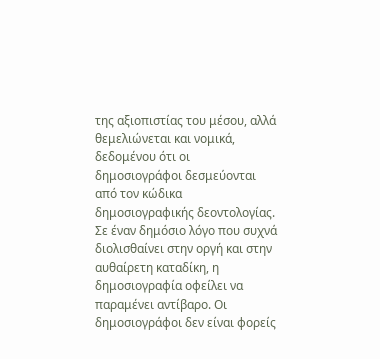της αξιοπιστίας του μέσου, αλλά θεμελιώνεται και νομικά, δεδομένου ότι οι δημοσιογράφοι δεσμεύονται από τον κώδικα δημοσιογραφικής δεοντολογίας.
Σε έναν δημόσιο λόγο που συχνά διολισθαίνει στην οργή και στην αυθαίρετη καταδίκη, η δημοσιογραφία οφείλει να παραμένει αντίβαρο. Οι δημοσιογράφοι δεν είναι φορείς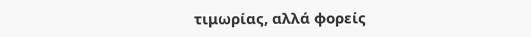τιμωρίας, αλλά φορείς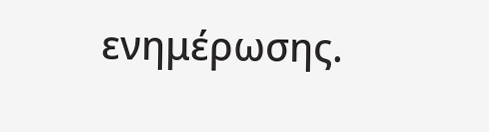ενημέρωσης.